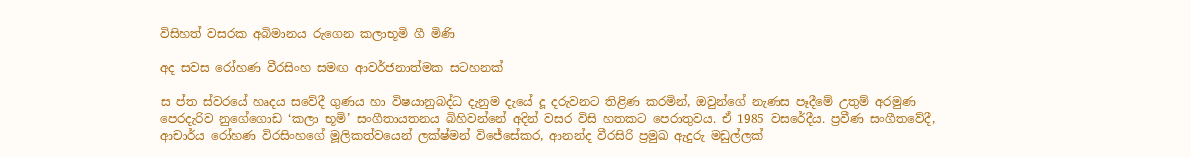විසිහත් වසරක අබිමානය රුගෙන කලාභූමි ගී මිණි

අද සවස රෝහණ වීරසිංහ සමඟ ආවර්ජනාත්මක සටහනක්

ස ප්ත ස්වරයේ හෘදය සවේදී ගුණය හා විෂයානුබද්ධ දැනුම දැයේ දූ දරුවනට තිළිණ කරමින්, ඔවුන්ගේ නැණස පෑදීමේ උතුම් අරමුණ පෙරදැරිව නුගේගොඩ ‘කලා භූමි’ සංගීතායතනය බිහිවන්නේ අදින් වසර විසි හතකට පෙරාතුවය. ඒ 1985 වසරේදීය. ප්‍රවීණ සංගීතවේදී, ආචාර්ය රෝහණ විරසිංහගේ මූලිකත්වයෙන් ලක්ෂ්මන් විජේසේකර, ආනන්ද වීරසිරි ප්‍රමුඛ ඇදුරු මඩුල්ලක්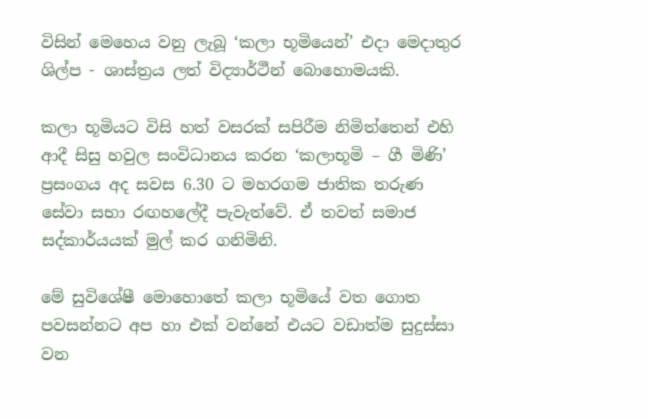විසින් මෙහෙය වනු ලැබූ ‘කලා භූමියෙන්’ එදා මෙදාතුර ශිල්ප - ශාස්ත්‍රය ලත් විද්‍යාර්ථීන් බොහොමයකි.

කලා භූමියට විසි හත් වසරක් සපිරීම නිමිත්තෙන් එහි ආදී සිසු හවුල සංවිධානය කරන ‘කලාභූමි – ගී මිණි’ ප්‍රසංගය අද සවස 6.30 ට මහරගම ජාතික තරුණ සේවා සභා රඟහලේදී පැවැත්වේ. ඒ තවත් සමාජ සද්කාර්යයක් මුල් කර ගනිමිනි.

මේ සුවිශේෂී මොහොතේ කලා භූමියේ වත ගොත පවසන්නට අප හා එක් වන්නේ එයට වඩාත්ම සුදුස්සා වන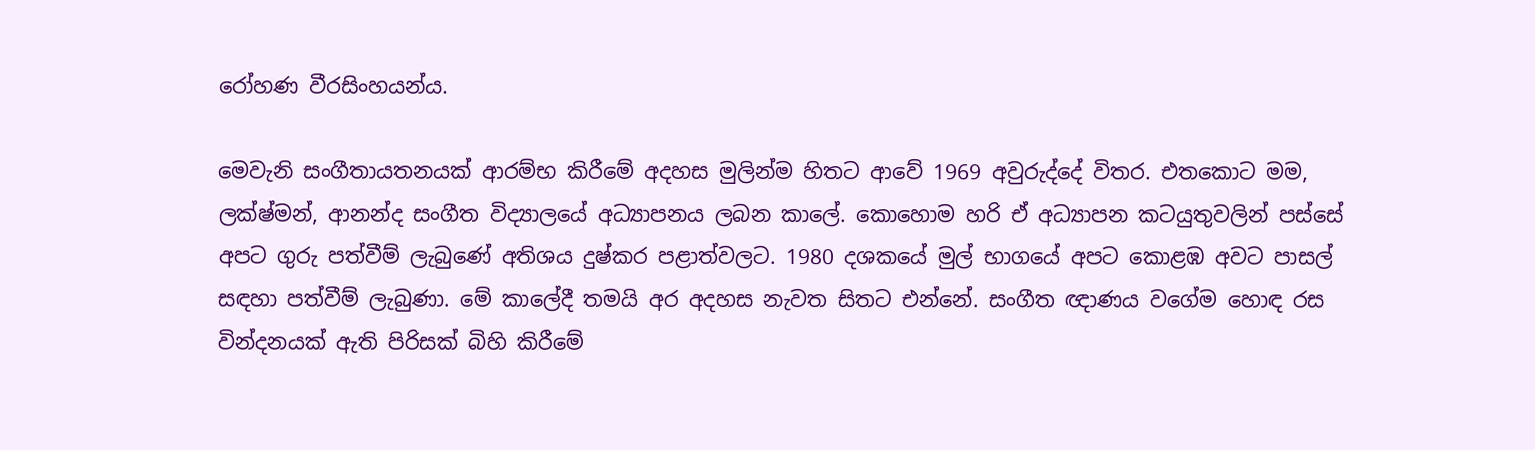රෝහණ වීරසිංහයන්ය.

මෙවැනි සංගීතායතනයක් ආරම්භ කිරීමේ අදහස මුලින්ම හිතට ආවේ 1969 අවුරුද්දේ විතර. එතකොට මම, ලක්ෂ්මන්, ආනන්ද සංගීත විද්‍යාලයේ අධ්‍යාපනය ලබන කාලේ. කොහොම හරි ඒ අධ්‍යාපන කටයුතුවලින් පස්සේ අපට ගුරු පත්වීම් ලැබුණේ අතිශය දුෂ්කර පළාත්වලට. 1980 දශකයේ මුල් භාගයේ අපට කොළඹ අවට පාසල් සඳහා පත්වීම් ලැබුණා. මේ කාලේදී තමයි අර අදහස නැවත සිතට එන්නේ. සංගීත ඥාණය වගේම හොඳ රස වින්දනයක් ඇති පිරිසක් බිහි කිරීමේ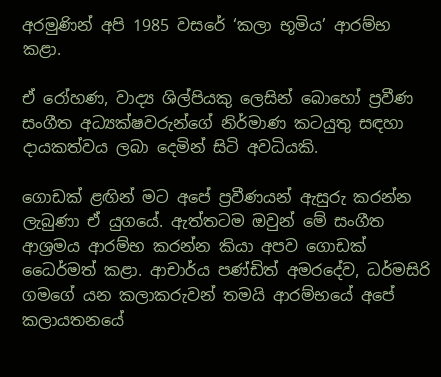අරමුණින් අපි 1985 වසරේ ‘කලා භූමිය’ ආරම්භ කළා.

ඒ රෝහණ, වාද්‍ය ශිල්පියකු ලෙසින් බොහෝ ප්‍රවීණ සංගීත අධ්‍යක්ෂවරුන්ගේ නිර්මාණ කටයුතු සඳහා දායකත්වය ලබා දෙමින් සිටි අවධියකි.

ගොඩක් ළඟින් මට අපේ ප්‍රවීණයන් ඇසුරු කරන්න ලැබුණා ඒ යුගයේ. ඇත්තටම ඔවුන් මේ සංගීත ආශ්‍රමය ආරම්භ කරන්න කියා අපව ගොඩක් ධෛර්මත් කළා. ආචාර්ය පණ්ඩිත් අමරදේව, ධර්මසිරි ගමගේ යන කලාකරුවන් තමයි ආරම්භයේ අපේ කලායතනයේ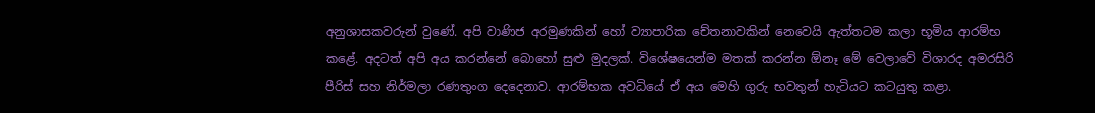අනුශාසකවරුන් වුණේ. අපි වාණිජ අරමුණකින් හෝ ව්‍යාපාරික චේතනාවකින් නෙවෙයි ඇත්තටම කලා භූමිය ආරම්භ කළේ. අදටත් අපි අය කරන්නේ බොහෝ සුළු මුදලක්. විශේෂයෙන්ම මතක් කරන්න ඕනෑ මේ වෙලාවේ විශාරද අමරසිරි පීරිස් සහ නිර්මලා රණතුංග දෙදෙනාව. ආරම්භක අවධියේ ඒ අය මෙහි ගුරු භවතුන් හැටියට කටයුතු කළා.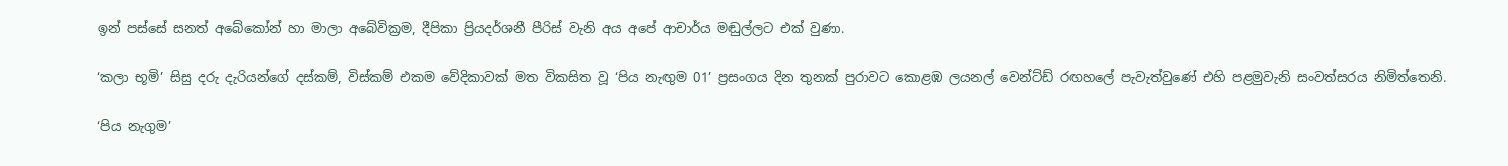ඉන් පස්සේ සනත් අබේකෝන් හා මාලා අබේවික්‍රම, දීපිකා ප්‍රියදර්ශනී පීරිස් වැනි අය අපේ ආචාර්ය මඬුල්ලට එක් වුණා.

‘කලා භූමි’ සිසු දරු දැරියන්ගේ දස්කම්, විස්කම් එකම වේදිකාවක් මත විකසිත වූ ‘පිය නැඟුම 01’ ප්‍රසංගය දින තුනක් පුරාවට කොළඹ ලයනල් වෙන්ට්ඩ් රඟහලේ පැවැත්වුණේ එහි පළමුවැනි සංවත්සරය නිමිත්තෙනි.

‘පිය නැගුම’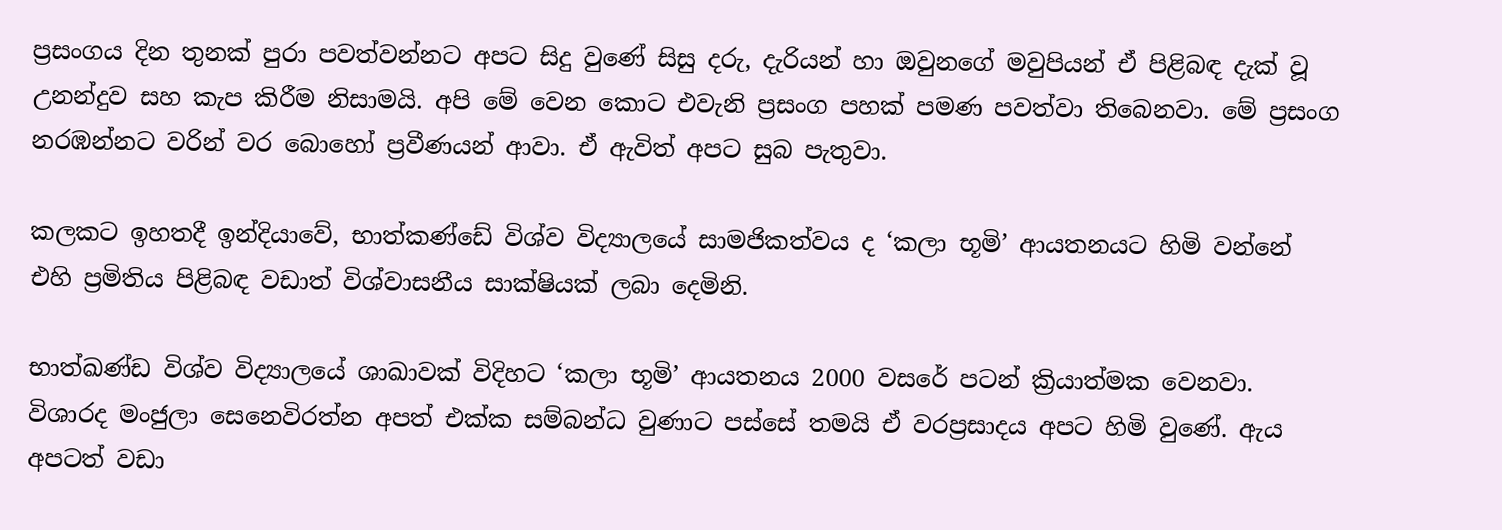ප්‍රසංගය දින තුනක් පුරා පවත්වන්නට අපට සිදු වුණේ සිසු දරු, දැරියන් හා ඔවුනගේ මවුපියන් ඒ පිළිබඳ දැක් වූ උනන්දුව සහ කැප කිරීම නිසාමයි. අපි මේ වෙන කොට එවැනි ප්‍රසංග පහක් පමණ පවත්වා තිබෙනවා. මේ ප්‍රසංග නරඹන්නට වරින් වර බොහෝ ප්‍රවීණයන් ආවා. ඒ ඇවිත් අපට සුබ පැතුවා.

කලකට ඉහතදී ඉන්දියාවේ, භාත්කණ්ඩේ විශ්ව විද්‍යාලයේ සාමජිකත්වය ද ‘කලා භූමි’ ආයතනයට හිමි වන්නේ එහි ප්‍රමිතිය පිළිබඳ වඩාත් විශ්වාසනීය සාක්ෂියක් ලබා දෙමිනි.

භාත්ඛණ්ඩ විශ්ව විද්‍යාලයේ ශාඛාවක් විදිහට ‘කලා භූමි’ ආයතනය 2000 වසරේ පටන් ක්‍රියාත්මක වෙනවා. විශාරද මංජුලා සෙනෙවිරත්න අපත් එක්ක සම්බන්ධ වුණාට පස්සේ තමයි ඒ වරප්‍රසාදය අපට හිමි වුණේ. ඇය අපටත් වඩා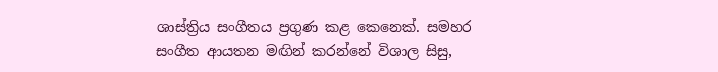ශාස්ත්‍රිය සංගීතය ප්‍රගුණ කළ කෙනෙක්. සමහර සංගීත ආයතන මඟින් කරන්නේ විශාල සිසු,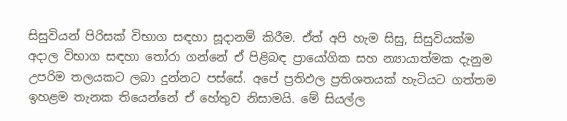සිසුවියන් පිරිසක් විභාග සඳහා සූදානම් කිරීම. ඒත් අපි හැම සිසු, සිසුවියක්ම අදාල විභාග සඳහා තෝරා ගන්නේ ඒ පිළිබඳ ප්‍රායෝගික සහ න්‍යායාත්මක දැනුම උපරිම තලයකට ලබා දුන්නට පස්සේ. අපේ ප්‍රතිඵල ප්‍රතිශතයක් හැටියට ගත්තම ඉහළම තැනක තියෙන්නේ ඒ හේතුව නිසාමයි. මේ සියල්ල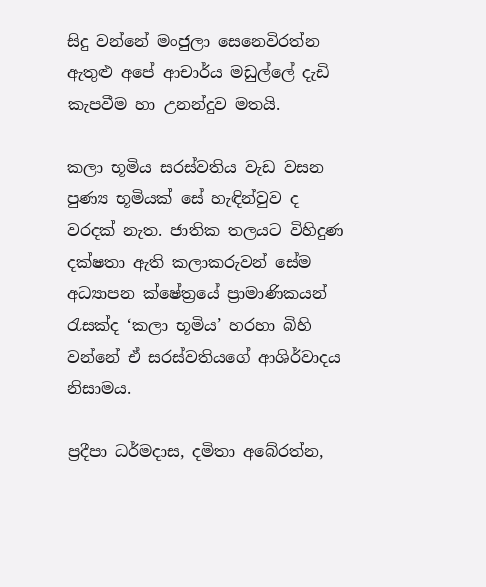සිදු වන්නේ මංජුලා සෙනෙවිරත්න ඇතුළු අපේ ආචාර්ය මඩුල්ලේ දැඩි කැපවීම හා උනන්දුව මතයි.

කලා භූමිය සරස්වතිය වැඩ වසන පුණ්‍ය භූමියක් සේ හැඳින්වුව ද වරදක් නැත. ජාතික තලයට විහිදුණ දක්ෂතා ඇති කලාකරුවන් සේම අධ්‍යාපන ක්ෂේත්‍රයේ ප්‍රාමාණිකයන් රැසක්ද ‘කලා භූමිය’ හරහා බිහි වන්නේ ඒ සරස්වතියගේ ආශිර්වාදය නිසාමය.

ප්‍රදීපා ධර්මදාස, දමිතා අබේරත්න,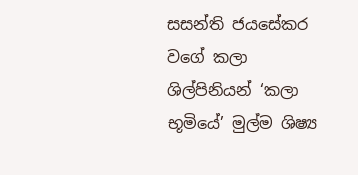සසන්ති ජයසේකර වගේ කලා ශිල්පිනියන් ‘කලා භූමියේ’ මුල්ම ශිෂ්‍ය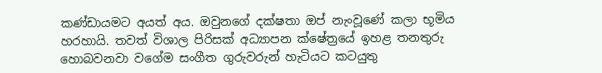කණ්ඩායමට අයත් අය. ඔවුනගේ දක්ෂතා ඔප් නැංවූණේ කලා භූමිය හරහායි. තවත් විශාල පිරිසක් අධ්‍යාපන ක්ෂේත්‍රයේ ඉහළ තනතුරු හොබවනවා වගේම සංගීත ගුරුවරුන් හැටියට කටයුතු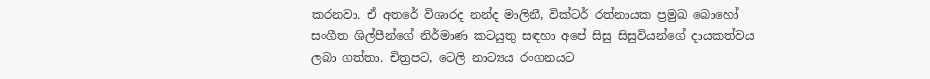කරනවා. ඒ අතරේ විශාරද නන්ද මාලිනී, වික්ටර් රත්නායක ප්‍රමුඛ බොහෝ සංගීත ශිල්පීන්ගේ නිර්මාණ කටයුතු සඳහා අපේ සිසු සිසුවියන්ගේ දායකත්වය ලබා ගත්තා. චිත්‍රපට, ටෙලි නාට්‍යය රංගනයට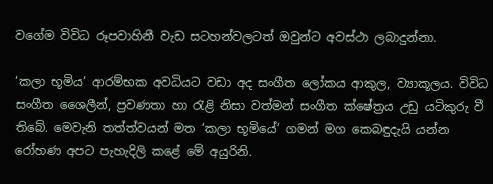වගේම විවිධ රූපවාහිනී වැඩ සටහන්වලටත් ඔවුන්ට අවස්ථා ලබාදුන්නා.

‘කලා භූමිය’ ආරම්භක අවධියට වඩා අද සංගීත ලෝකය ආකුල, ව්‍යාකූලය. විවිධ සංගීත ශෛලීන්, ප්‍රවණතා හා රැළි නිසා වත්මන් සංගීත ක්ෂේත්‍රය උඩු යටිකුරු වී තිබේ. මෙවැනි තත්ත්වයන් මත ‘කලා භූමියේ’ ගමන් මග කෙබඳුදැයි යන්න රෝහණ අපට පැහැදිලි කළේ මේ අයුරිනි.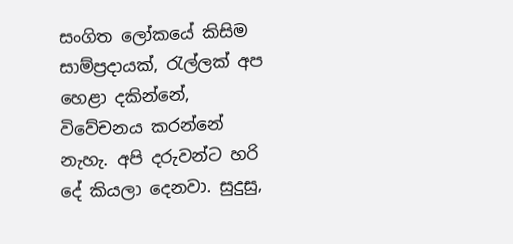සංගිත ලෝකයේ කිසිම සාම්ප්‍රදායක්, රැල්ලක් අප හෙළා දකින්නේ, විවේචනය කරන්නේ නැහැ. අපි දරුවන්ට හරි දේ කියලා දෙනවා. සුදුසු,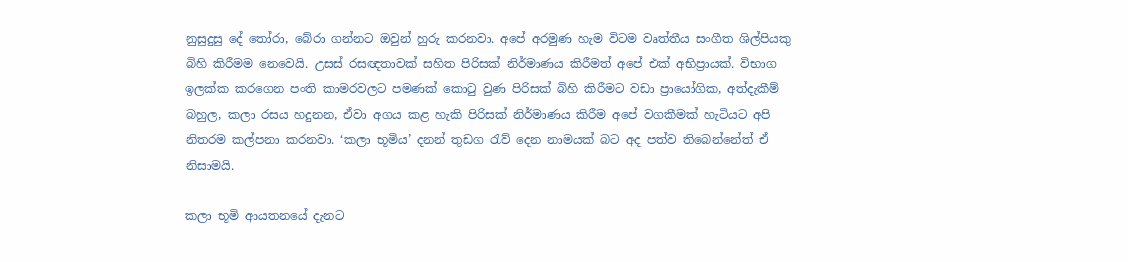නුසුදුසු දේ තෝරා, බේරා ගන්නට ඔවුන් හුරු කරනවා. අපේ අරමුණ හැම විටම වෘත්තීය සංගීත ශිල්පියකු බිහි කිරීමම නෙවෙයි. උසස් රසඥතාවක් සහිත පිරිසක් නිර්මාණය කිරීමත් අපේ එක් අභිප්‍රායක්. විභාග ඉලක්ක කරගෙන පංති කාමරවලට පමණක් කොටු වුණ පිරිසක් බිහි කිරීමට වඩා ප්‍රායෝගික, අත්දැකීම් බහුල, කලා රසය හදුනන, ඒවා අගය කළ හැකි පිරිසක් නිර්මාණය කිරීම අපේ වගකීමක් හැටියට අපි නිතරම කල්පනා කරනවා. ‘කලා භූමිය’ දනන් තුඩග රැව් දෙන නාමයක් බට අද පත්ව තිබෙන්නේත් ඒ නිසාමයි.

කලා භූමි ආයතනයේ දැනට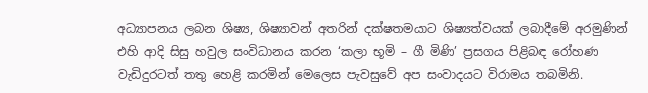අධ්‍යාපනය ලබන ශිෂ්‍ය, ශිෂ්‍යාවන් අතරින් දක්ෂතමයාට ශිෂ්‍යත්වයක් ලබාදීමේ අරමුණින් එහි ආදි සිසු හවුල සංවිධානය කරන ‘කලා භූමි – ගී මිණි’ ප්‍රසගය පිළිබඳ රෝහණ වැඩිදුරටත් තතු හෙළි කරමින් මෙලෙස පැවසුවේ අප සංවාදයට විරාමය තබමිනි.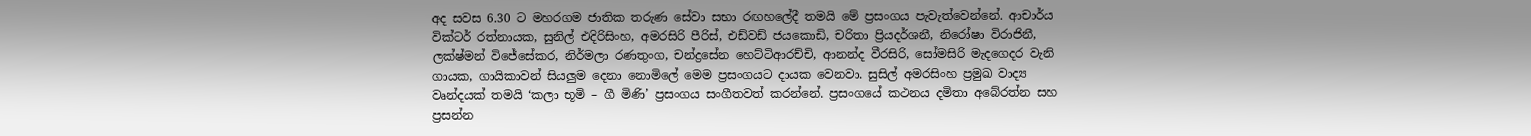අද සවස 6.30 ට මහරගම ජාතික තරුණ සේවා සභා රඟහලේදී තමයි මේ ප්‍රසංගය පැවැත්වෙන්නේ. ආචාර්ය වික්ටර් රත්නායක, සුනිල් එදිරිසිංහ, අමරසිරි පීරිස්, එඩ්වඩ් ජයකොඩි, චරිතා ප්‍රියදර්ශනී, නිරෝෂා විරාජිනී, ලක්ෂ්මන් විජේසේකර, නිර්මලා රණතුංග, චන්ද්‍රසේන හෙට්ටිආරච්චි, ආනන්ද වීරසිරි, සෝමසිරි මැදගෙදර වැනි ගායක, ගායිකාවන් සියලුම දෙනා නොමිලේ මෙම ප්‍රසංගයට දායක වෙනවා. සුසිල් අමරසිංහ ප්‍රමුඛ වාද්‍ය වෘන්දයක් තමයි ‘කලා භූමි – ගී මිණි’ ප්‍රසංගය සංගීතවත් කරන්නේ. ප්‍රසංගයේ කථනය දමිතා අබේරත්න සහ ප්‍රසන්න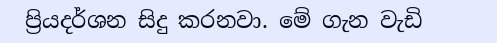ප්‍රියදර්ශන සිදු කරනවා. මේ ගැන වැඩි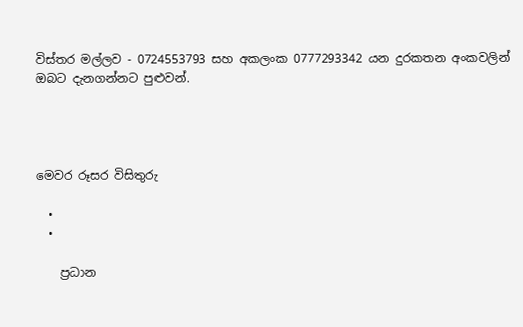විස්තර මල්ලව - 0724553793 සහ අකලංක 0777293342 යන දුරකතන අංකවලින් ඔබට දැනගන්නට පුළුවන්.




මෙවර රූසර විසිතුරු

  •
  •

    ප්‍රධාන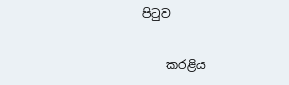පිටුව

    කරළිය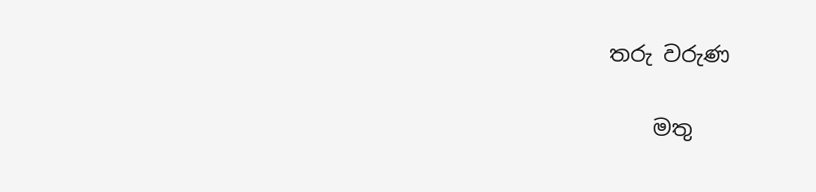තරු වරුණ

    මතු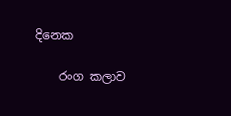දිනෙක

    රංග කලාව